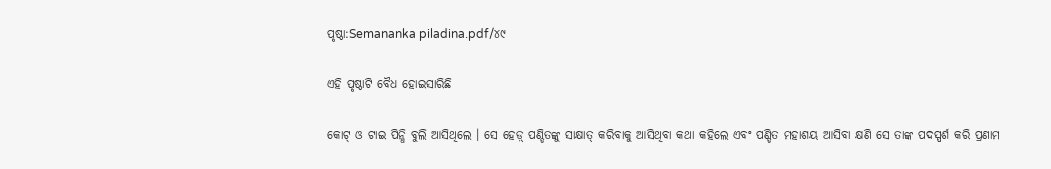ପୃଷ୍ଠା:Semananka piladina.pdf/୪୯

ଏହି ପୃଷ୍ଠାଟି ବୈଧ ହୋଇସାରିଛି

କୋଟ୍‍ ଓ ଟାଇ ପିନ୍ଧି ବୁଲି ଆସିଥିଲେ । ସେ ହେଡ଼୍‍ ପଣ୍ଡିତଙ୍କୁ ସାକ୍ଷାତ୍‍ କରିବାକୁ ଆସିଥିବା କଥା କହିଲେ ଏବଂ ପଣ୍ଡିତ ମହାଶୟ ଆସିବା କ୍ଷଣି ସେ ତାଙ୍କ ପଦସ୍ପର୍ଶ କରି ପ୍ରଣାମ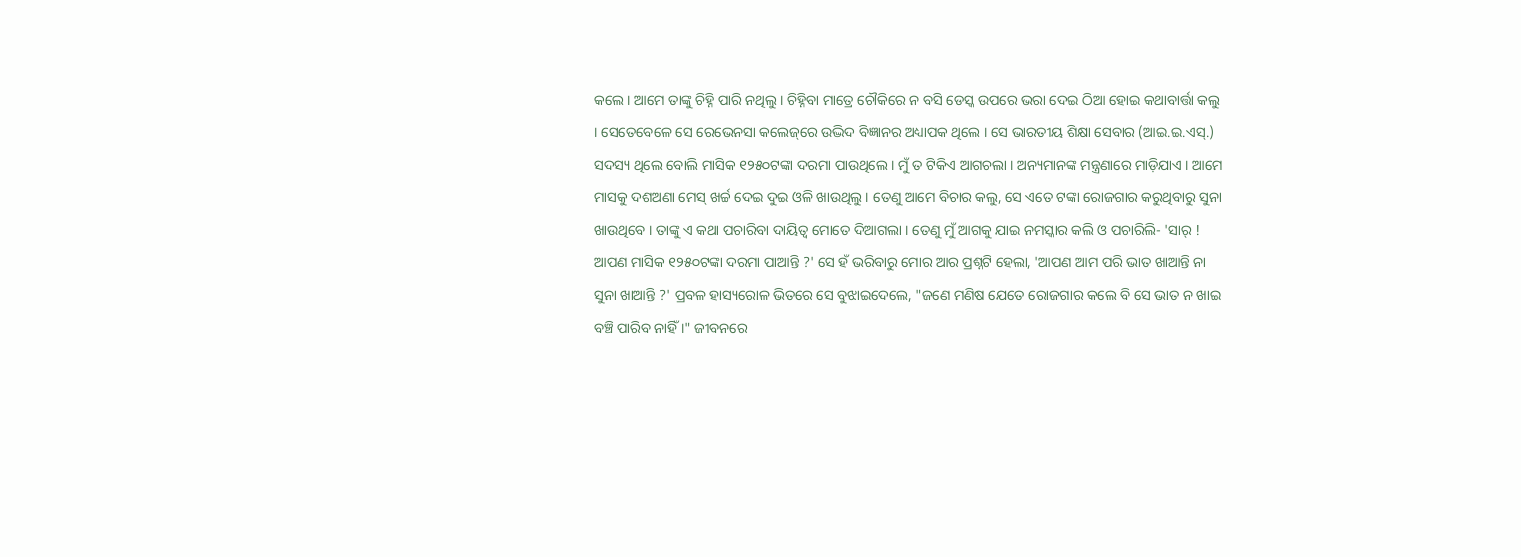କଲେ । ଆମେ ତାଙ୍କୁ ଚିହ୍ନି ପାରି ନଥିଲୁ । ଚିହ୍ନିବା ମାତ୍ରେ ଚୌକିରେ ନ ବସି ଡେସ୍କ ଉପରେ ଭରା ଦେଇ ଠିଆ ହୋଇ କଥାବାର୍ତ୍ତା କଲୁ । ସେତେବେଳେ ସେ ରେଭେନସା କଲେଜ୍‌ରେ ଉଦ୍ଭିଦ ବିଜ୍ଞାନର ଅଧ୍ୟାପକ ଥିଲେ । ସେ ଭାରତୀୟ ଶିକ୍ଷା ସେବାର (ଆଇ.ଇ.ଏସ୍‍.) ସଦସ୍ୟ ଥିଲେ ବୋଲି ମାସିକ ୧୨୫୦ଟଙ୍କା ଦରମା ପାଉଥିଲେ । ମୁଁ ତ ଟିକିଏ ଆଗଚଲା । ଅନ୍ୟମାନଙ୍କ ମନ୍ତ୍ରଣାରେ ମାଡ଼ିଯାଏ । ଆମେ ମାସକୁ ଦଶଅଣା ମେସ୍‍ ଖର୍ଚ୍ଚ ଦେଇ ଦୁଇ ଓଳି ଖାଉଥିଲୁ । ତେଣୁ ଆମେ ବିଚାର କଲୁ, ସେ ଏତେ ଟଙ୍କା ରୋଜଗାର କରୁଥିବାରୁ ସୁନା ଖାଉଥିବେ । ତାଙ୍କୁ ଏ କଥା ପଚାରିବା ଦାୟିତ୍ୱ ମୋତେ ଦିଆଗଲା । ତେଣୁ ମୁଁ ଆଗକୁ ଯାଇ ନମସ୍କାର କଲି ଓ ପଚାରିଲି- 'ସାର୍‍ ! ଆପଣ ମାସିକ ୧୨୫୦ଟଙ୍କା ଦରମା ପାଆନ୍ତି ?' ସେ ହଁ ଭରିବାରୁ ମୋର ଆର ପ୍ରଶ୍ନଟି ହେଲା, 'ଆପଣ ଆମ ପରି ଭାତ ଖାଆନ୍ତି ନା ସୁନା ଖାଆନ୍ତି ?' ପ୍ରବଳ ହାସ୍ୟରୋଳ ଭିତରେ ସେ ବୁଝାଇଦେଲେ, "ଜଣେ ମଣିଷ ଯେତେ ରୋଜଗାର କଲେ ବି ସେ ଭାତ ନ ଖାଇ ବଞ୍ଚି ପାରିବ ନାହିଁ ।" ଜୀବନରେ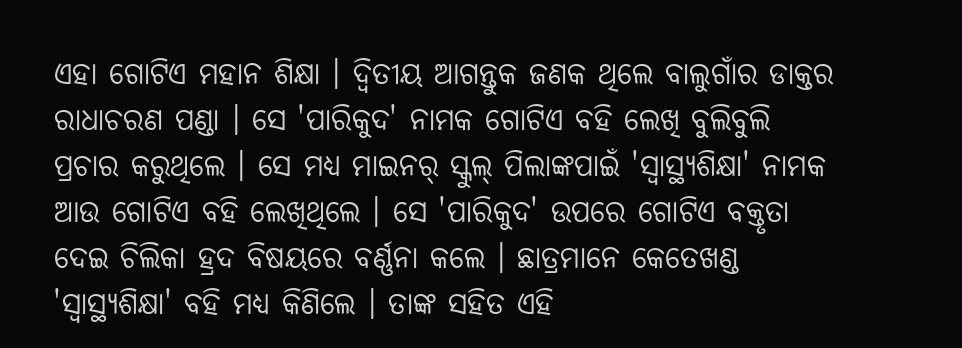ଏହା ଗୋଟିଏ ମହାନ ଶିକ୍ଷା । ଦ୍ୱିତୀୟ ଆଗନ୍ତୁକ ଜଣକ ଥିଲେ ବାଲୁଗାଁର ଡାକ୍ତର ରାଧାଚରଣ ପଣ୍ଡା । ସେ 'ପାରିକୁଦ' ନାମକ ଗୋଟିଏ ବହି ଲେଖି ବୁଲିବୁଲି ପ୍ରଚାର କରୁଥିଲେ । ସେ ମଧ୍ୟ ମାଇନର୍‍ ସ୍କୁଲ୍‍ ପିଲାଙ୍କପାଇଁ 'ସ୍ୱାସ୍ଥ୍ୟଶିକ୍ଷା' ନାମକ ଆଉ ଗୋଟିଏ ବହି ଲେଖିଥିଲେ । ସେ 'ପାରିକୁଦ' ଉପରେ ଗୋଟିଏ ବକ୍ତୃତା ଦେଇ ଚିଲିକା ହ୍ରଦ ବିଷୟରେ ବର୍ଣ୍ଣନା କଲେ । ଛାତ୍ରମାନେ କେତେଖଣ୍ଡ 'ସ୍ୱାସ୍ଥ୍ୟଶିକ୍ଷା' ବହି ମଧ୍ୟ କିଣିଲେ । ତାଙ୍କ ସହିତ ଏହି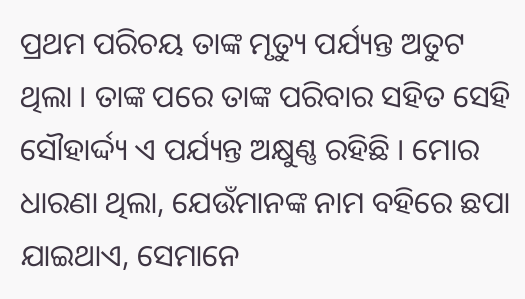ପ୍ରଥମ ପରିଚୟ ତାଙ୍କ ମୃତ୍ୟୁ ପର୍ଯ୍ୟନ୍ତ ଅତୁଟ ଥିଲା । ତାଙ୍କ ପରେ ତାଙ୍କ ପରିବାର ସହିତ ସେହି ସୌହାର୍ଦ୍ଦ୍ୟ ଏ ପର୍ଯ୍ୟନ୍ତ ଅକ୍ଷୁଣ୍ଣ ରହିଛି । ମୋର ଧାରଣା ଥିଲା, ଯେଉଁମାନଙ୍କ ନାମ ବହିରେ ଛପା ଯାଇଥାଏ, ସେମାନେ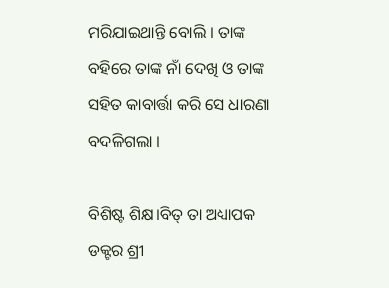ମରିଯାଇଥାନ୍ତି ବୋଲି । ତାଙ୍କ ବହିରେ ତାଙ୍କ ନାଁ ଦେଖି ଓ ତାଙ୍କ ସହିତ କାବାର୍ତ୍ତା କରି ସେ ଧାରଣା ବଦଳିଗଲା ।

ବିଶିଷ୍ଟ ଶିକ୍ଷ।ବିତ୍ ତା ଅଧ୍ୟାପକ ଡକ୍ଟର ଶ୍ରୀ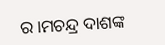ର।ମଚନ୍ଦ୍ର ଦାଶଙ୍କ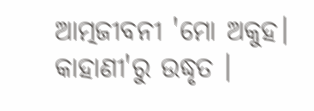ଆତ୍ମଜୀବନୀ 'ମୋ ଅକୁହ। କାହାଣୀ'ରୁ ଉଦ୍ଧୃତ ।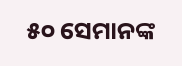୫୦ ସେମାନଙ୍କ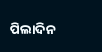ପିଲାଦିନ